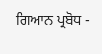ਗਿਆਨ ਪ੍ਰਬੋਧ -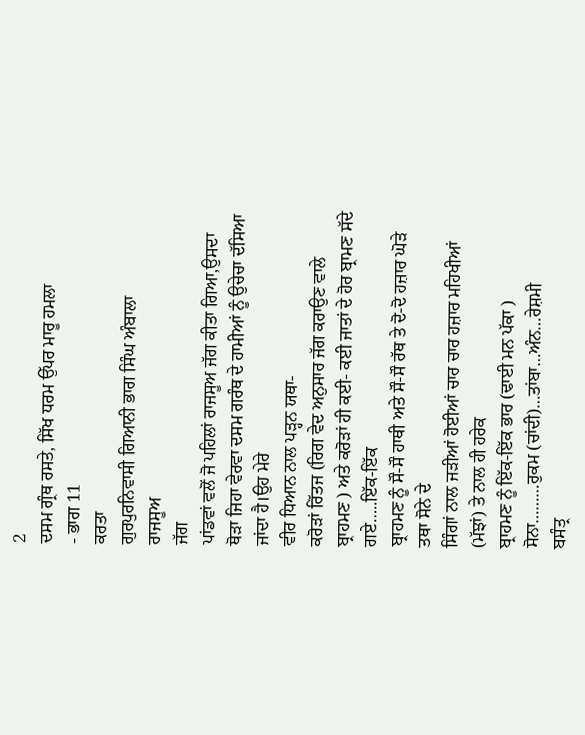2
ਦਸਮ ਗ੍ਰੰਥ ਰਸਤੇ, ਸਿੱਖ ਧਰਮ ਉੱਪਰ ਮਾਰੂ ਹਮਲਾ
- ਭਾਗ 11
ਕਰਤਾ
ਗੁਰਪੁਰਨਿਵਾਸੀ ਗਿਆਨੀ ਭਾਗ ਸਿੰਘ ਅੰਬਾਲਾ
ਰਾਜਸੂਅ
ਜੱਗ
ਪਾਂਡਵਾਂ ਵਲੋਂ ਜੋ ਪਹਿਲਾਂ ਰਾਜਸੂਅ ਜੱਗ ਕੀਤਾ ਗਿਆ,ਉਸਦਾ
ਥੋੜਾ ਜਿਹਾ ਵੇਰਵਾ ਦਸਮ ਗਰੰਥ ਦੇ ਹਾਮੀਆਂ ਨੂੰ ਉਚੇਚਾ ਦੱਸਿਆ ਜਾਂਦਾ ਹੈ।ਉਹ ਮੇਰੇ
ਵੀਰ ਧਿਆਨ ਨਾਲ ਪੜ੍ਹਨ ਯਥਾ-
ਕਰੋੜਾਂ ਰਿੱਤਜ (ਰਿਗ ਵੇਦ ਅਨੁਸਾਰ ਜੱਗ ਕਰਾਉਣ ਵਾਲੇ
ਬ੍ਰਾਹਮਣ ) ਅਤੇ ਕਰੋੜਾਂ ਹੀ ਕਈ- ਕਈ ਜਾਤਾਂ ਦੇ ਹੋਰ ਬ੍ਰਾਮਣ ਸੱਦੇ ਗਏ…..ਇੱਕ-ਇੱਕ
ਬ੍ਰਾਹਮਣ ਨੂੰ ਸੌ-ਸੌ ਹਾਥੀ ਅਤੇ ਸੌ-ਸੌ ਰੱਥ ਤੇ ਦੋ-ਦੋ ਹਜ਼ਾਰ ਘੋੜੇ ਤਥਾ ਸੋਨੇ ਦੇ
ਸਿੰਗਾਂ ਨਾਲ ਜੜੀਆਂ ਹੋਈਆਂ ਚਾਰ ਚਾਰ ਹਜ਼ਾਰ ਮਹਿਖੀਆਂ (ਮੱਝਾਂ) ਤੇ ਨਾਲ ਹੀ ਹਰੇਕ
ਬ੍ਰਾਹਮਣ ਨੂੰ ਇੱਕ-ਇੱਕ ਭਾਰ (ਢਾਈ ਮਨ ਪੱਕਾ ) ਸੋਨਾ………ਰੁਕਮ (ਚਾਂਦੀ)…ਤਾਂਬਾ…ਅੰਨ…ਰੇਸ਼ਮੀ
ਬਸੰਤ੍ਰ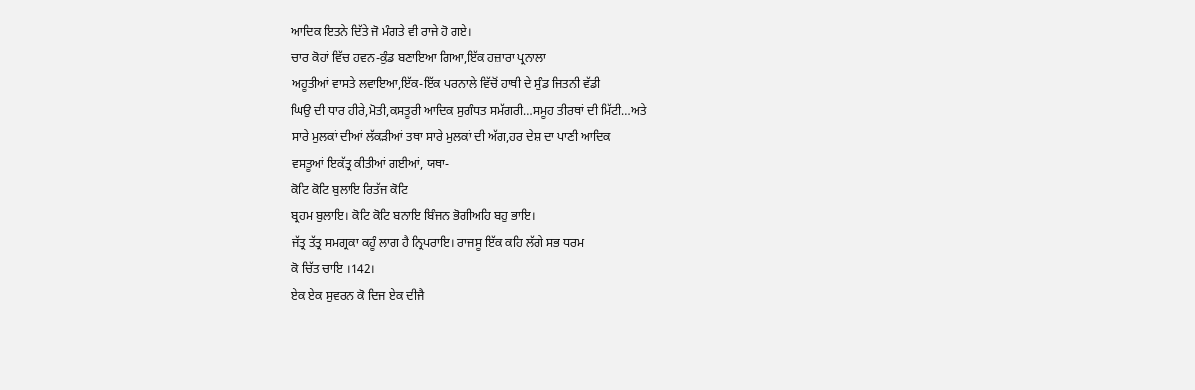ਆਦਿਕ ਇਤਨੇ ਦਿੱਤੇ ਜੋ ਮੰਗਤੇ ਵੀ ਰਾਜੇ ਹੋ ਗਏ।
ਚਾਰ ਕੋਹਾਂ ਵਿੱਚ ਹਵਨ-ਕੁੰਡ ਬਣਾਇਆ ਗਿਆ,ਇੱਕ ਹਜ਼ਾਰਾ ਪ੍ਰਨਾਲਾ
ਅਹੂਤੀਆਂ ਵਾਸਤੇ ਲਵਾਇਆ,ਇੱਕ-ਇੱਕ ਪਰਨਾਲੇ ਵਿੱਚੋਂ ਹਾਥੀ ਦੇ ਸੁੰਡ ਜਿਤਨੀ ਵੱਡੀ
ਘਿਉ ਦੀ ਧਾਰ ਹੀਰੇ,ਮੋਤੀ,ਕਸਤੂਰੀ ਆਦਿਕ ਸੁਗੰਧਤ ਸਮੱਗਰੀ…ਸਮੂਹ ਤੀਰਥਾਂ ਦੀ ਮਿੱਟੀ…ਅਤੇ
ਸਾਰੇ ਮੁਲਕਾਂ ਦੀਆਂ ਲੱਕੜੀਆਂ ਤਥਾ ਸਾਰੇ ਮੁਲਕਾਂ ਦੀ ਅੱਗ,ਹਰ ਦੇਸ਼ ਦਾ ਪਾਣੀ ਆਦਿਕ
ਵਸਤੂਆਂ ਇਕੱਤ੍ਰ ਕੀਤੀਆਂ ਗਈਆਂ, ਯਥਾ-
ਕੋਟਿ ਕੋਟਿ ਬੁਲਾਇ ਰਿਤੱਜ ਕੋਟਿ
ਬ੍ਰਹਮ ਬੁਲਾਇ। ਕੋਟਿ ਕੋਟਿ ਬਨਾਇ ਬਿੰਜਨ ਭੋਗੀਅਹਿ ਬਹੁ ਭਾਇ।
ਜੱਤ੍ਰ ਤੱਤ੍ਰ ਸਮਗ੍ਰਕਾ ਕਹੂੰ ਲਾਗ ਹੈ ਨ੍ਰਿਪਰਾਇ। ਰਾਜਸੂ ਇੱਕ ਕਹਿ ਲੱਗੇ ਸਭ ਧਰਮ
ਕੋ ਚਿੱਤ ਚਾਇ ।142।
ਏਕ ਏਕ ਸੁਵਰਨ ਕੋ ਦਿਜ ਏਕ ਦੀਜੈ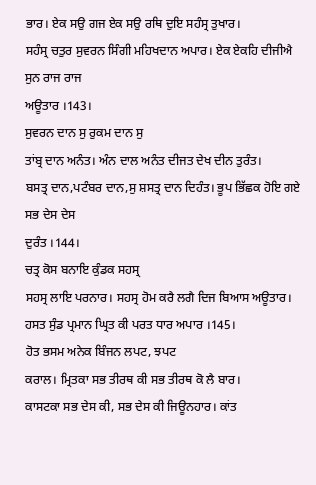ਭਾਰ। ਏਕ ਸਉ ਗਜ ਏਕ ਸਉ ਰਥਿ ਦੁਇ ਸਹੰਸ੍ਰ ਤੁਖਾਰ।
ਸਹੰਸ੍ਰ ਚਤੁਰ ਸੁਵਰਨ ਸਿੰਗੀ ਮਹਿਖਦਾਨ ਅਪਾਰ। ਏਕ ਏਕਹਿ ਦੀਜੀਐ ਸੁਨ ਰਾਜ ਰਾਜ
ਅਊਤਾਰ ।143।
ਸੁਵਰਨ ਦਾਨ ਸੁ ਰੁਕਮ ਦਾਨ ਸੁ
ਤਾਂਬ੍ਰ ਦਾਨ ਅਨੰਤ। ਅੰਨ ਦਾਲ ਅਨੰਤ ਦੀਜਤ ਦੇਖ ਦੀਨ ਤੁਰੰਤ।
ਬਸਤ੍ਰ ਦਾਨ,ਪਟੰਬਰ ਦਾਨ,ਸੁ ਸ਼ਸਤ੍ਰ ਦਾਨ ਦਿਹੰਤ। ਭੂਪ ਭਿੱਛਕ ਹੋਇ ਗਏ ਸਭ ਦੇਸ ਦੇਸ
ਦੁਰੰਤ ।144।
ਚਤ੍ਰ ਕੋਸ ਬਨਾਇ ਕੁੰਡਕ ਸਹਸ੍ਰ
ਸਹਸ੍ਰ ਲਾਇ ਪਰਨਾਰ। ਸਹਸ੍ਰ ਹੋਮ ਕਰੈ ਲਗੈ ਦਿਜ ਬਿਆਸ ਅਊਤਾਰ।
ਹਸਤ ਸੁੰਡ ਪ੍ਰਮਾਨ ਘ੍ਰਿਤ ਕੀ ਪਰਤ ਧਾਰ ਅਪਾਰ ।145।
ਹੋਤ ਭਸਮ ਅਨੇਕ ਬਿੰਜਨ ਲਪਟ, ਝਪਟ
ਕਰਾਲ। ਮ੍ਰਿਤਕਾ ਸਭ ਤੀਰਥ ਕੀ ਸਭ ਤੀਰਥ ਕੋ ਲੈ ਬਾਰ।
ਕਾਸਟਕਾ ਸਭ ਦੇਸ ਕੀ, ਸਭ ਦੇਸ ਕੀ ਜਿਊਨਹਾਰ। ਕਾਂਤ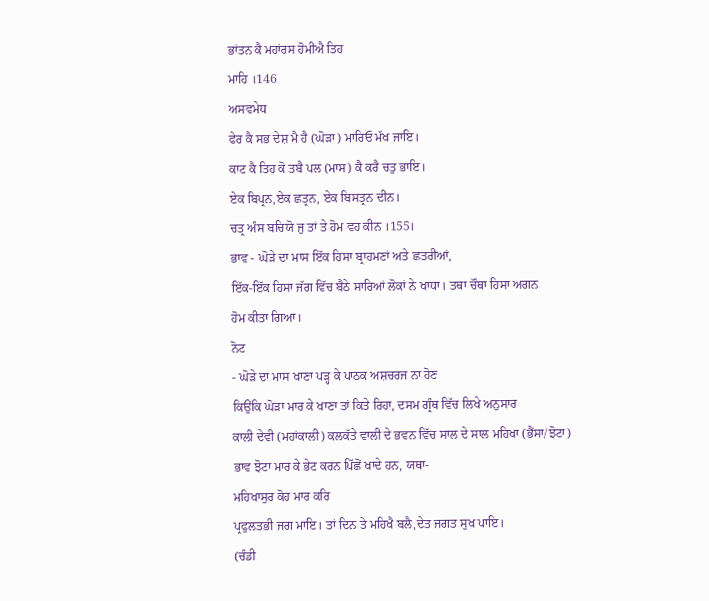ਭਾਂਤਨ ਕੈ ਮਹਾਂਰਸ ਹੋਮੀਐ ਤਿਹ
ਮਾਹਿ ।146
ਅਸਵਮੇਧ
ਫੇਰ ਕੈ ਸਭ ਦੇਸ਼ ਮੈ ਹੈ (ਘੋੜਾ) ਮਾਰਿਓ ਮੱਖ ਜਾਇ।
ਕਾਟ ਕੈ ਤਿਹ ਕੋ ਤਬੈ ਪਲ (ਮਾਸ) ਕੈ ਕਰੈ ਚਤੁ ਭਾਇ।
ਏਕ ਬਿਪ੍ਰਨ,ਏਕ ਛਤ੍ਰਨ, ਏਕ ਬਿਸਤ੍ਰਨ ਦੀਨ।
ਚਤ੍ਰ ਅੰਸ ਬਚਿਯੋ ਜੁ ਤਾਂ ਤੇ ਹੋਮ ਵਹ ਕੀਨ ।155।
ਭਾਵ - ਘੋੜੇ ਦਾ ਮਾਸ ਇੱਕ ਹਿਸਾ ਬ੍ਰਾਹਮਣਾਂ ਅਤੇ ਛਤਰੀਆਂ,
ਇੱਕ-ਇੱਕ ਹਿਸਾ ਜੱਗ ਵਿੱਚ ਬੈਠੇ ਸਾਰਿਆਂ ਲੋਕਾਂ ਨੇ ਖਾਧਾ। ਤਥਾ ਚੌਥਾ ਹਿਸਾ ਅਗਨ
ਹੋਮ ਕੀਤਾ ਗਿਆ।
ਨੋਟ
- ਘੋੜੇ ਦਾ ਮਾਸ ਖਾਣਾ ਪੜ੍ਹ ਕੇ ਪਾਠਕ ਅਸ਼ਚਰਜ ਨਾ ਹੋਣ
ਕਿਉਂਕਿ ਘੋੜਾ ਮਾਰ ਕੇ ਖਾਣਾ ਤਾਂ ਕਿਤੇ ਰਿਹਾ, ਦਸਮ ਗ੍ਰੰਥ ਵਿੱਚ ਲਿਖੇ ਅਨੁਸਾਰ
ਕਾਲੀ ਦੇਵੀ (ਮਹਾਂਕਾਲੀ) ਕਲਕੱਤੇ ਵਾਲੀ ਦੇ ਭਵਨ ਵਿੱਚ ਸਾਲ ਦੇ ਸਾਲ ਮਹਿਖਾ (ਭੈਂਸਾ/ਝੋਟਾ)
ਭਾਵ ਝੋਟਾ ਮਾਰ ਕੇ ਭੇਟ ਕਰਨ ਪਿੱਛੋਂ ਖਾਦੇ ਹਨ, ਯਥਾ-
ਮਹਿਖਾਸੁਰ ਕੋਹ ਮਾਰ ਕਰਿ
ਪ੍ਰਫੁਲਤਭੀ ਜਗ ਮਾਇ। ਤਾਂ ਦਿਨ ਤੇ ਮਹਿਖੈ ਬਲੈ,ਦੇਤ ਜਗਤ ਸੁਖ ਪਾਇ।
(ਚੰਡੀ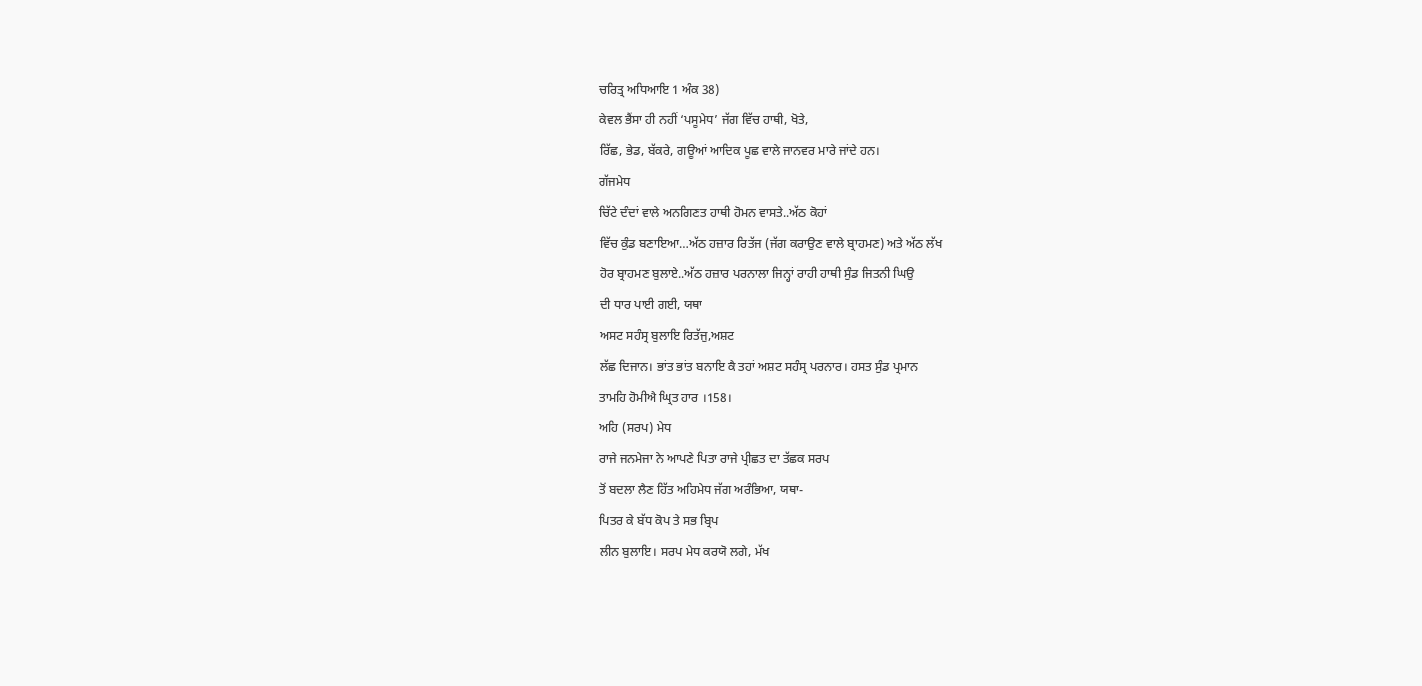ਚਰਿਤ੍ਰ ਅਧਿਆਇ 1 ਅੰਕ 38)
ਕੇਵਲ ਭੈਂਸਾ ਹੀ ਨਹੀਂ ‘ਪਸੂਮੇਧ’ ਜੱਗ ਵਿੱਚ ਹਾਥੀ, ਖੋਤੇ,
ਰਿੱਛ, ਭੇਡ, ਬੱਕਰੇ, ਗਊਆਂ ਆਦਿਕ ਪੂਛ ਵਾਲੇ ਜਾਨਵਰ ਮਾਰੇ ਜਾਂਦੇ ਹਨ।
ਗੱਜਮੇਧ
ਚਿੱਟੇ ਦੰਦਾਂ ਵਾਲੇ ਅਨਗਿਣਤ ਹਾਥੀ ਹੋਮਨ ਵਾਸਤੇ..ਅੱਠ ਕੋਹਾਂ
ਵਿੱਚ ਕੁੰਡ ਬਣਾਇਆ…ਅੱਠ ਹਜ਼ਾਰ ਰਿਤੱਜ (ਜੱਗ ਕਰਾਉਣ ਵਾਲੇ ਬ੍ਰਾਹਮਣ) ਅਤੇ ਅੱਠ ਲੱਖ
ਹੋਰ ਬ੍ਰਾਹਮਣ ਬੁਲਾਏ..ਅੱਠ ਹਜ਼ਾਰ ਪਰਨਾਲਾ ਜਿਨ੍ਹਾਂ ਰਾਹੀ ਹਾਥੀ ਸੁੰਡ ਜਿਤਨੀ ਘਿਉ
ਦੀ ਧਾਰ ਪਾਈ ਗਈ, ਯਥਾ
ਅਸਟ ਸਹੰਸ੍ਰ ਬੁਲਾਇ ਰਿਤੱਜੁ,ਅਸ਼ਟ
ਲੱਛ ਦਿਜਾਨ। ਭਾਂਤ ਭਾਂਤ ਬਨਾਇ ਕੈ ਤਹਾਂ ਅਸ਼ਟ ਸਹੰਸ੍ਰ ਪਰਨਾਰ। ਹਸਤ ਸੁੰਡ ਪ੍ਰਮਾਨ
ਤਾਮਹਿ ਹੋਮੀਐ ਘ੍ਰਿਤ ਹਾਰ ।158।
ਅਹਿ (ਸਰਪ) ਮੇਧ
ਰਾਜੇ ਜਨਮੇਜਾ ਨੇ ਆਪਣੇ ਪਿਤਾ ਰਾਜੇ ਪ੍ਰੀਛਤ ਦਾ ਤੱਛਕ ਸਰਪ
ਤੋਂ ਬਦਲਾ ਲੈਣ ਹਿੱਤ ਅਹਿਮੇਧ ਜੱਗ ਅਰੰਭਿਆ, ਯਥਾ-
ਪਿਤਰ ਕੇ ਬੱਧ ਕੋਪ ਤੇ ਸਭ ਬ੍ਰਿਪ
ਲੀਨ ਬੁਲਾਇ। ਸਰਪ ਮੇਧ ਕਰਯੋ ਲਗੇ, ਮੱਖ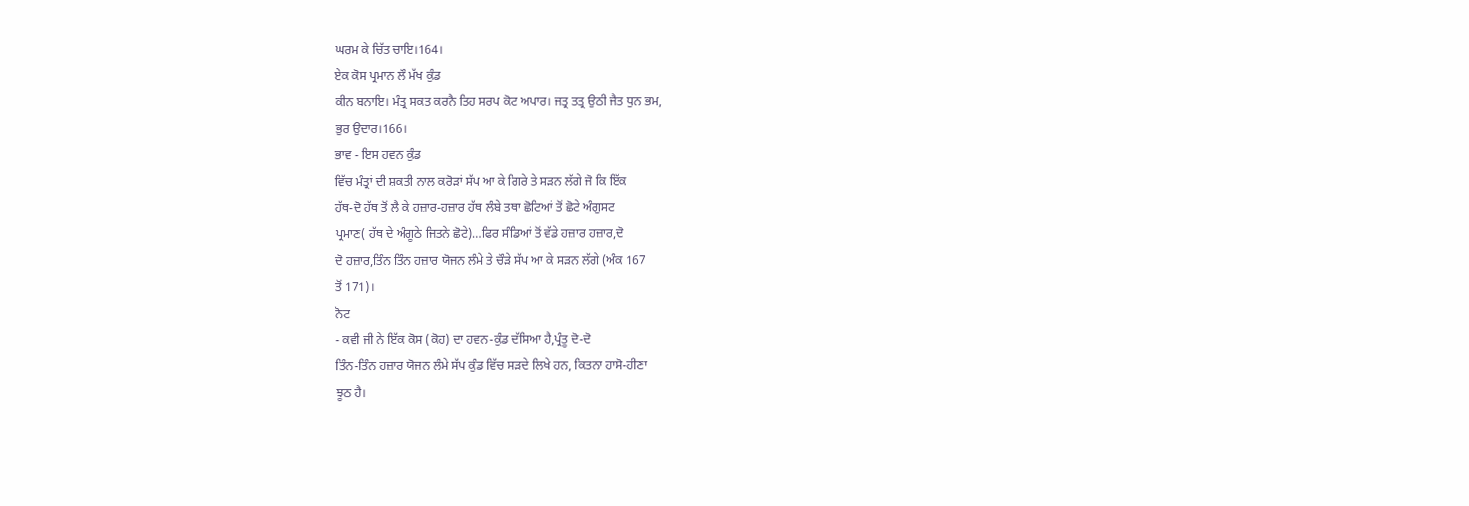ਘਰਮ ਕੇ ਚਿੱਤ ਚਾਇ।164।
ਏਕ ਕੋਸ ਪ੍ਰਮਾਨ ਲੌ ਮੱਖ ਕੁੰਡ
ਕੀਨ ਬਨਾਇ। ਮੰਤ੍ਰ ਸਕਤ ਕਰਨੈ ਤਿਹ ਸਰਪ ਕੋਟ ਅਪਾਰ। ਜਤ੍ਰ ਤਤ੍ਰ ਉਠੀ ਜੈਤ ਧੁਨ ਭਮ,
ਭੁਰ ਉਦਾਰ।166।
ਭਾਵ - ਇਸ ਹਵਨ ਕੁੰਡ
ਵਿੱਚ ਮੰਤ੍ਰਾਂ ਦੀ ਸ਼ਕਤੀ ਨਾਲ ਕਰੋੜਾਂ ਸੱਪ ਆ ਕੇ ਗਿਰੇ ਤੇ ਸੜਨ ਲੱਗੇ ਜੋ ਕਿ ਇੱਕ
ਹੱਥ-ਦੋ ਹੱਥ ਤੋਂ ਲੈ ਕੇ ਹਜ਼ਾਰ-ਹਜ਼ਾਰ ਹੱਥ ਲੰਬੇ ਤਥਾ ਛੋਟਿਆਂ ਤੋਂ ਛੋਟੇ ਅੰਗੁਸਟ
ਪ੍ਰਮਾਣ( ਹੱਥ ਦੇ ਅੰਗੂਠੇ ਜਿਤਨੇ ਛੋਟੇ)…ਫਿਰ ਸੰਡਿਆਂ ਤੋਂ ਵੱਡੇ ਹਜ਼ਾਰ ਹਜ਼ਾਰ,ਦੋ
ਦੋ ਹਜ਼ਾਰ,ਤਿੰਨ ਤਿੰਨ ਹਜ਼ਾਰ ਯੋਜਨ ਲੰਮੇ ਤੇ ਚੌੜੇ ਸੱਪ ਆ ਕੇ ਸੜਨ ਲੱਗੇ (ਅੰਕ 167
ਤੋਂ 171)।
ਨੋਟ
- ਕਵੀ ਜੀ ਨੇ ਇੱਕ ਕੋਸ (ਕੋਹ) ਦਾ ਹਵਨ-ਕੁੰਡ ਦੱਸਿਆ ਹੈ,ਪ੍ਰੰਤੂ ਦੋ-ਦੋ
ਤਿੰਨ-ਤਿੰਨ ਹਜ਼ਾਰ ਯੋਜਨ ਲੰਮੇ ਸੱਪ ਕੁੰਡ ਵਿੱਚ ਸੜਦੇ ਲਿਖੇ ਹਨ, ਕਿਤਨਾ ਹਾਸੋ-ਹੀਣਾ
ਝੂਠ ਹੈ।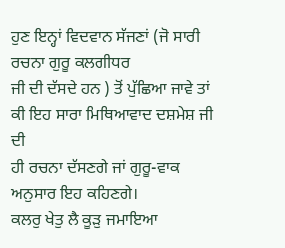ਹੁਣ ਇਨ੍ਹਾਂ ਵਿਦਵਾਨ ਸੱਜਣਾਂ (ਜੋ ਸਾਰੀ ਰਚਨਾ ਗੁਰੂ ਕਲਗੀਧਰ
ਜੀ ਦੀ ਦੱਸਦੇ ਹਨ ) ਤੋਂ ਪੁੱਛਿਆ ਜਾਵੇ ਤਾਂ ਕੀ ਇਹ ਸਾਰਾ ਮਿਥਿਆਵਾਦ ਦਸ਼ਮੇਸ਼ ਜੀ ਦੀ
ਹੀ ਰਚਨਾ ਦੱਸਣਗੇ ਜਾਂ ਗੁਰੂ-ਵਾਕ ਅਨੁਸਾਰ ਇਹ ਕਹਿਣਗੇ।
ਕਲਰੁ ਖੇਤੁ ਲੈ ਕੂੜੁ ਜਮਾਇਆ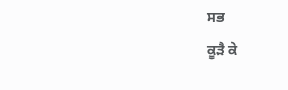ਸਭ
ਕੂੜੈ ਕੇ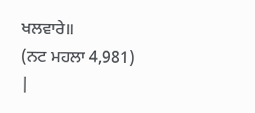ਖਲਵਾਰੇ॥
(ਨਟ ਮਹਲਾ 4,981)
|